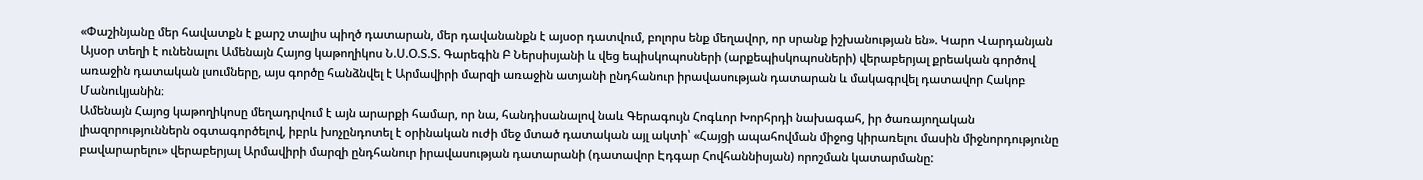«Փաշինյանը մեր հավատքն է քարշ տալիս պիղծ դատարան, մեր դավանանքն է այսօր դատվում, բոլորս ենք մեղավոր, որ սրանք իշխանության են». Կարո Վարդանյան
Այսօր տեղի է ունենալու Ամենայն Հայոց կաթողիկոս Ն.Ս.Օ.Տ.Տ. Գարեգին Բ Ներսիսյանի և վեց եպիսկոպոսների (արքեպիսկոպոսների) վերաբերյալ քրեական գործով առաջին դատական լսումները, այս գործը հանձնվել է Արմավիրի մարզի առաջին ատյանի ընդհանուր իրավասության դատարան և մակագրվել դատավոր Հակոբ Մանուկյանին։
Ամենայն Հայոց կաթողիկոսը մեղադրվում է այն արարքի համար, որ նա, հանդիսանալով նաև Գերագույն Հոգևոր Խորհրդի նախագահ, իր ծառայողական լիազորություններն օգտագործելով, իբրև խոչընդոտել է օրինական ուժի մեջ մտած դատական այլ ակտի՝ «Հայցի ապահովման միջոց կիրառելու մասին միջնորդությունը բավարարելու» վերաբերյալ Արմավիրի մարզի ընդհանուր իրավասության դատարանի (դատավոր Էդգար Հովհաննիսյան) որոշման կատարմանը: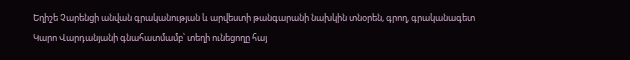Եղիշե Չարենցի անվան գրականության և արվեստի թանգարանի նախկին տնօրեն, գրող, գրականագետ Կարո Վարդանյանի գնահատմամբ՝ տեղի ունեցողը հայ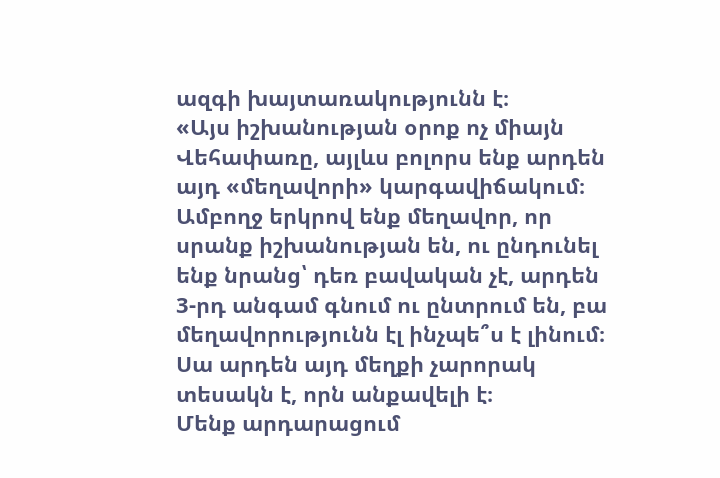ազգի խայտառակությունն է։
«Այս իշխանության օրոք ոչ միայն Վեհափառը, այլևս բոլորս ենք արդեն այդ «մեղավորի» կարգավիճակում։ Ամբողջ երկրով ենք մեղավոր, որ սրանք իշխանության են, ու ընդունել ենք նրանց՝ դեռ բավական չէ, արդեն 3-րդ անգամ գնում ու ընտրում են, բա մեղավորությունն էլ ինչպե՞ս է լինում։ Սա արդեն այդ մեղքի չարորակ տեսակն է, որն անքավելի է։
Մենք արդարացում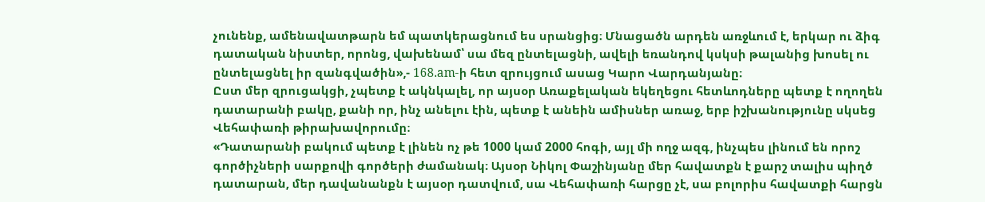չունենք, ամենավատթարն եմ պատկերացնում ես սրանցից։ Մնացածն արդեն առջևում է, երկար ու ձիգ դատական նիստեր, որոնց, վախենամ՝ սա մեզ ընտելացնի, ավելի եռանդով կսկսի թալանից խոսել ու ընտելացնել իր զանգվածին»,- 168.am-ի հետ զրույցում ասաց Կարո Վարդանյանը։
Ըստ մեր զրուցակցի, չպետք է ակնկալել, որ այսօր Առաքելական եկեղեցու հետևոդները պետք է ողողեն դատարանի բակը, քանի որ, ինչ անելու էին, պետք է անեին ամիսներ առաջ, երբ իշխանությունը սկսեց Վեհափառի թիրախավորումը։
«Դատարանի բակում պետք է լինեն ոչ թե 1000 կամ 2000 հոգի, այլ մի ողջ ազգ, ինչպես լինում են որոշ գործիչների սարքովի գործերի ժամանակ։ Այսօր Նիկոլ Փաշինյանը մեր հավատքն է քարշ տալիս պիղծ դատարան, մեր դավանանքն է այսօր դատվում, սա Վեհափառի հարցը չէ, սա բոլորիս հավատքի հարցն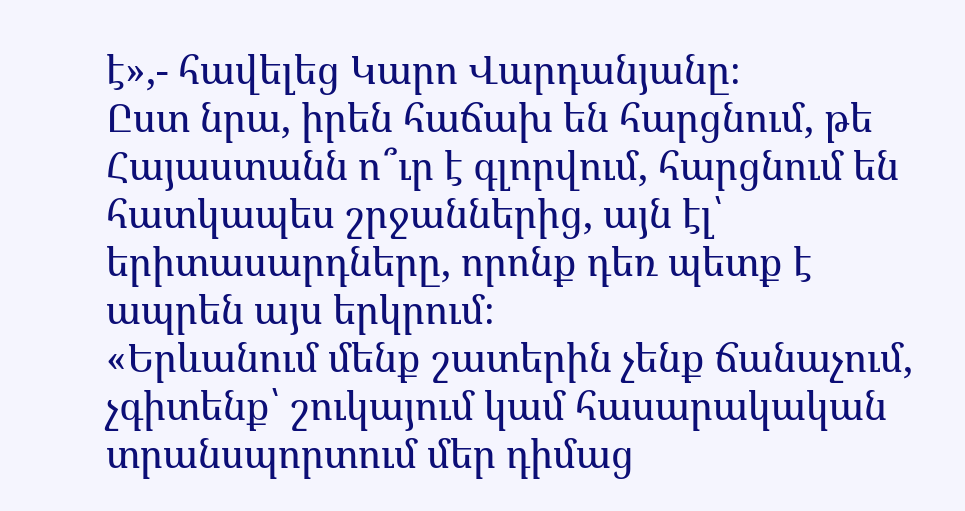է»,- հավելեց Կարո Վարդանյանը։
Ըստ նրա, իրեն հաճախ են հարցնում, թե Հայաստանն ո՞ւր է գլորվում, հարցնում են հատկապես շրջաններից, այն էլ՝ երիտասարդները, որոնք դեռ պետք է ապրեն այս երկրում։
«Երևանում մենք շատերին չենք ճանաչում, չգիտենք՝ շուկայում կամ հասարակական տրանսպորտում մեր դիմաց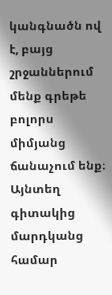կանգնածն ով է, բայց շրջաններում մենք գրեթե բոլորս միմյանց ճանաչում ենք։ Այնտեղ գիտակից մարդկանց համար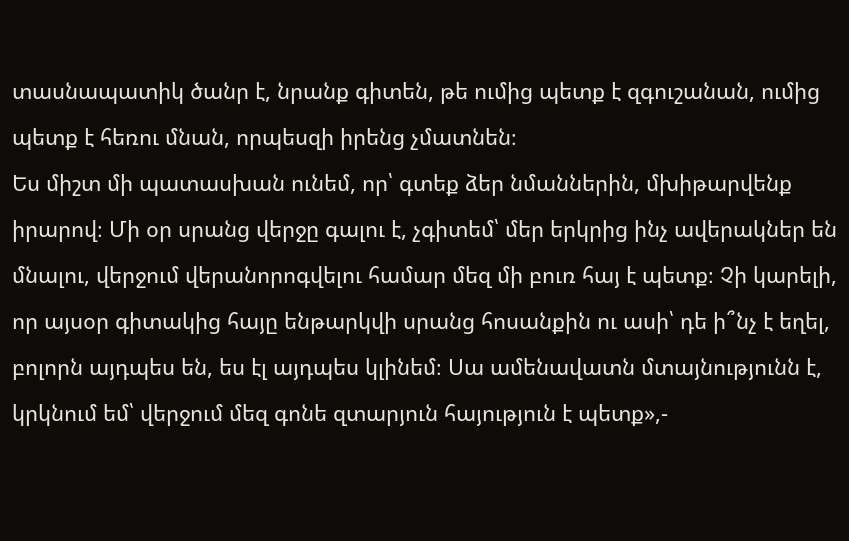տասնապատիկ ծանր է, նրանք գիտեն, թե ումից պետք է զգուշանան, ումից պետք է հեռու մնան, որպեսզի իրենց չմատնեն։
Ես միշտ մի պատասխան ունեմ, որ՝ գտեք ձեր նմաններին, մխիթարվենք իրարով։ Մի օր սրանց վերջը գալու է, չգիտեմ՝ մեր երկրից ինչ ավերակներ են մնալու, վերջում վերանորոգվելու համար մեզ մի բուռ հայ է պետք։ Չի կարելի, որ այսօր գիտակից հայը ենթարկվի սրանց հոսանքին ու ասի՝ դե ի՞նչ է եղել, բոլորն այդպես են, ես էլ այդպես կլինեմ։ Սա ամենավատն մտայնությունն է, կրկնում եմ՝ վերջում մեզ գոնե զտարյուն հայություն է պետք»,-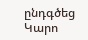ընդգծեց Կարո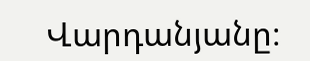Վարդանյանը։